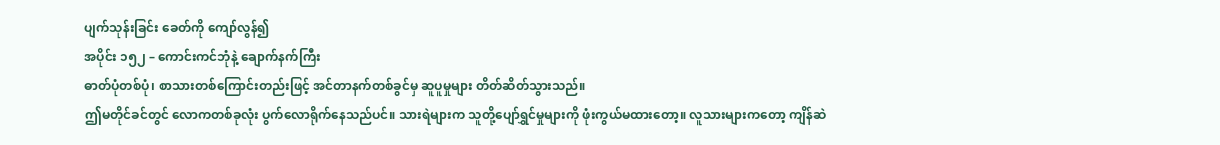ပျက်သုန်းခြင်း ခေတ်ကို ကျော်လွန်၍
အပိုင်း ၁၅၂ – ကောင်းကင်ဘုံနဲ့ ချောက်နက်ကြီး
ဓာတ်ပုံတစ်ပုံ၊ စာသားတစ်ကြောင်းတည်းဖြင့် အင်တာနက်တစ်ခွင်မှ ဆူပူမှုများ တိတ်ဆိတ်သွားသည်။
ဤမတိုင်ခင်တွင် လောကတစ်ခုလုံး ပွက်လောရိုက်နေသည်ပင်။ သားရဲများက သူတို့ပျော်ရွှင်မှုများကို ဖုံးကွယ်မထားတော့။ လူသားများကတော့ ကျိန်ဆဲ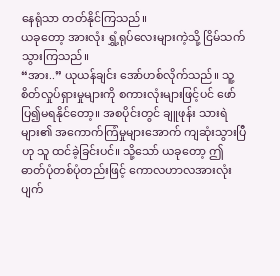နေရုံသာ တတ်နိုင်ကြသည်။
ယခုတော့ အားလုံး ရွှံ့ရုပ်လေးများကဲ့သို့ ငြိမ်သက်သွားကြသည်။
“အား..” ယုယန်ချင်း အော်ဟစ်လိုက်သည်။ သူ့စိတ်လှုပ်ရှားမှုများကို စကားလုံးများဖြင့်ပင် ဖော်ပြ၍မရနိုင်တော့။ အစပိုင်းတွင် ချူဖုန်း သားရဲများ၏ အကောက်ကြံမှုများအောက် ကျဆုံးသွားပြီဟု သူ ထင်ခဲ့ခြင်းပင်။ သို့သော် ယခုတော့ ဤဓာတ်ပုံတစ်ပုံတည်းဖြင့် ကောလဟာလအားလုံး ပျက်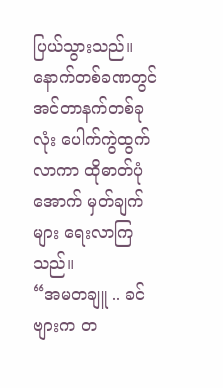ပြယ်သွားသည်။
နောက်တစ်ခဏတွင် အင်တာနက်တစ်ခုလုံး ပေါက်ကွဲထွက်လာကာ ထိုဓာတ်ပုံအောက် မှတ်ချက်များ ရေးလာကြသည်။
“အမတချူ .. ခင်ဗျားက တ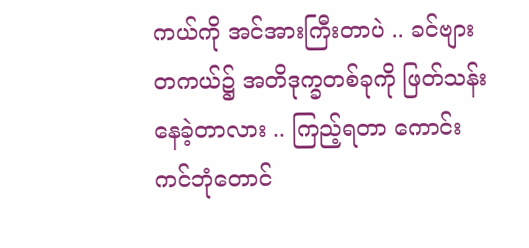ကယ်ကို အင်အားကြီးတာပဲ .. ခင်ဗျား တကယ်၌ အတိဒုက္ခတစ်ခုကို ဖြတ်သန်းနေခဲ့တာလား .. ကြည့်ရတာ ကောင်းကင်ဘုံတောင်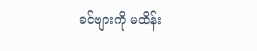ခင်ဗျားကို မထိန်း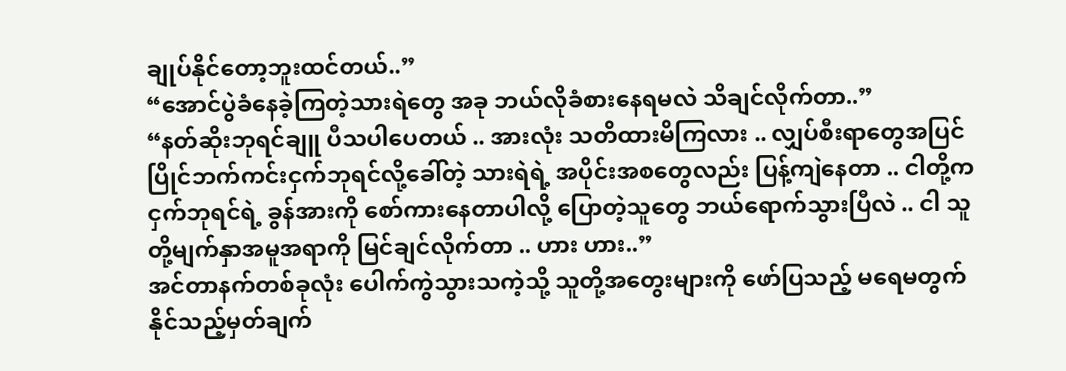ချုပ်နိုင်တော့ဘူးထင်တယ်..”
“အောင်ပွဲခံနေခဲ့ကြတဲ့သားရဲတွေ အခု ဘယ်လိုခံစားနေရမလဲ သိချင်လိုက်တာ..”
“နတ်ဆိုးဘုရင်ချူ ပီသပါပေတယ် .. အားလုံး သတိထားမိကြလား .. လျှပ်စီးရာတွေအပြင် ပြိုင်ဘက်ကင်းငှက်ဘုရင်လို့ခေါ်တဲ့ သားရဲရဲ့ အပိုင်းအစတွေလည်း ပြန့်ကျဲနေတာ .. ငါတို့က ငှက်ဘုရင်ရဲ့ ခွန်အားကို စော်ကားနေတာပါလို့ ပြောတဲ့သူတွေ ဘယ်ရောက်သွားပြီလဲ .. ငါ သူတို့မျက်နှာအမူအရာကို မြင်ချင်လိုက်တာ .. ဟား ဟား..”
အင်တာနက်တစ်ခုလုံး ပေါက်ကွဲသွားသကဲ့သို့ သူတို့အတွေးများကို ဖော်ပြသည့် မရေမတွက်နိုင်သည့်မှတ်ချက်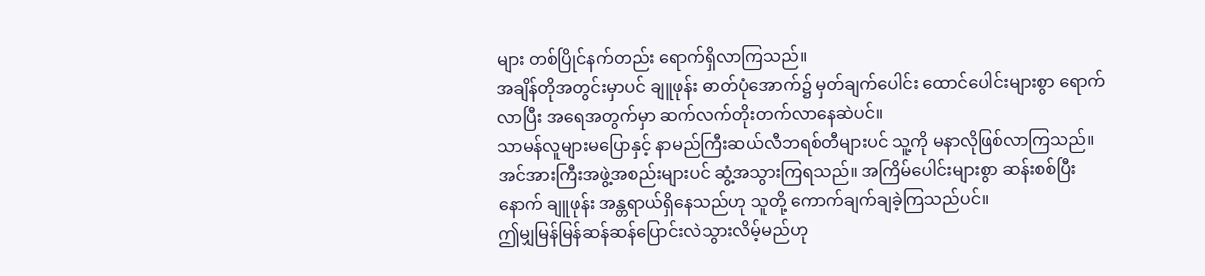များ တစ်ပြိုင်နက်တည်း ရောက်ရှိလာကြသည်။
အချိန်တိုအတွင်းမှာပင် ချူဖုန်း ဓာတ်ပုံအောက်၌ မှတ်ချက်ပေါင်း ထောင်ပေါင်းများစွာ ရောက်လာပြီး အရေအတွက်မှာ ဆက်လက်တိုးတက်လာနေဆဲပင်။
သာမန်လူများမပြောနှင့် နာမည်ကြီးဆယ်လီဘရစ်တီများပင် သူ့ကို မနာလိုဖြစ်လာကြသည်။
အင်အားကြီးအဖွဲ့အစည်းများပင် ဆွံ့အသွားကြရသည်။ အကြိမ်ပေါင်းများစွာ ဆန်းစစ်ပြီးနောက် ချူဖုန်း အန္တရာယ်ရှိနေသည်ဟု သူတို့ ကောက်ချက်ချခဲ့ကြသည်ပင်။
ဤမျှမြန်မြန်ဆန်ဆန်ပြောင်းလဲသွားလိမ့်မည်ဟု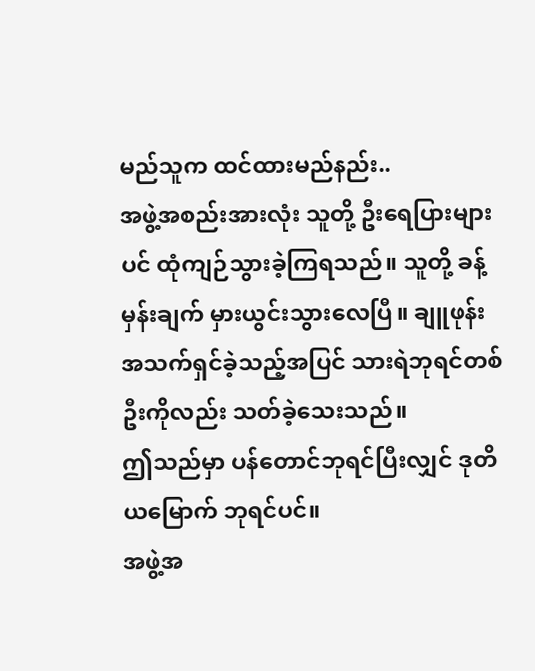မည်သူက ထင်ထားမည်နည်း..
အဖွဲ့အစည်းအားလုံး သူတို့ ဦးရေပြားများပင် ထုံကျဉ်သွားခဲ့ကြရသည်။ သူတို့ ခန့်မှန်းချက် မှားယွင်းသွားလေပြီ။ ချူဖုန်း အသက်ရှင်ခဲ့သည့်အပြင် သားရဲဘုရင်တစ်ဦးကိုလည်း သတ်ခဲ့သေးသည်။
ဤသည်မှာ ပန်တောင်ဘုရင်ပြီးလျှင် ဒုတိယမြောက် ဘုရင်ပင်။
အဖွဲ့အ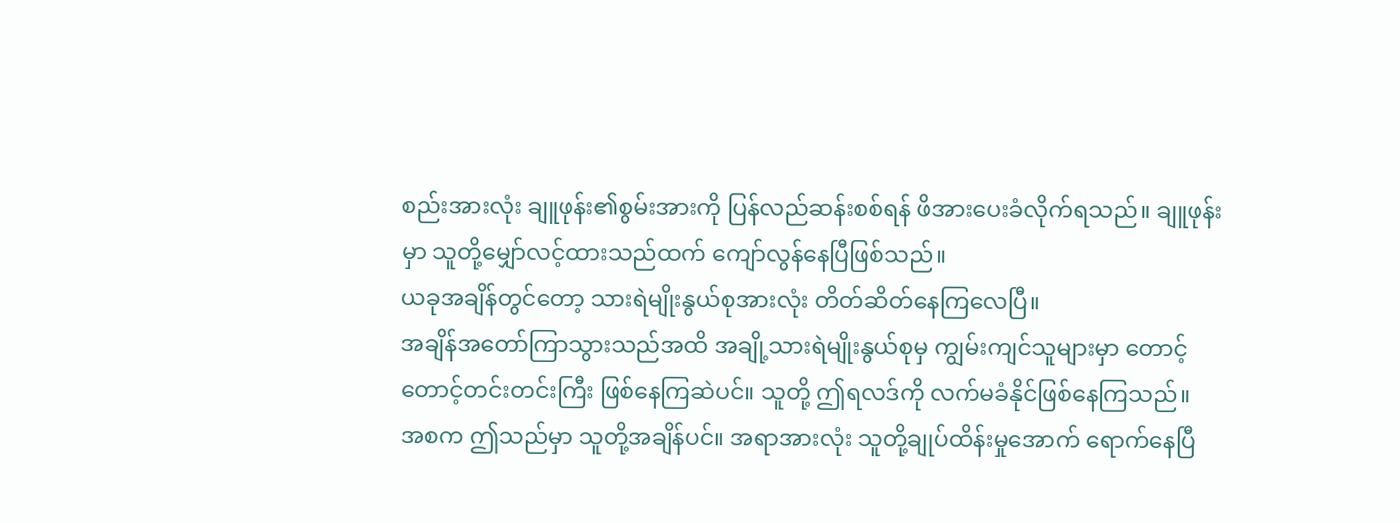စည်းအားလုံး ချူဖုန်း၏စွမ်းအားကို ပြန်လည်ဆန်းစစ်ရန် ဖိအားပေးခံလိုက်ရသည်။ ချူဖုန်းမှာ သူတို့မျှော်လင့်ထားသည်ထက် ကျော်လွန်နေပြီဖြစ်သည်။
ယခုအချိန်တွင်တော့ သားရဲမျိုးနွယ်စုအားလုံး တိတ်ဆိတ်နေကြလေပြီ။
အချိန်အတော်ကြာသွားသည်အထိ အချို့သားရဲမျိုးနွယ်စုမှ ကျွမ်းကျင်သူများမှာ တောင့်တောင့်တင်းတင်းကြီး ဖြစ်နေကြဆဲပင်။ သူတို့ ဤရလဒ်ကို လက်မခံနိုင်ဖြစ်နေကြသည်။
အစက ဤသည်မှာ သူတို့အချိန်ပင်။ အရာအားလုံး သူတို့ချုပ်ထိန်းမှုအောက် ရောက်နေပြီ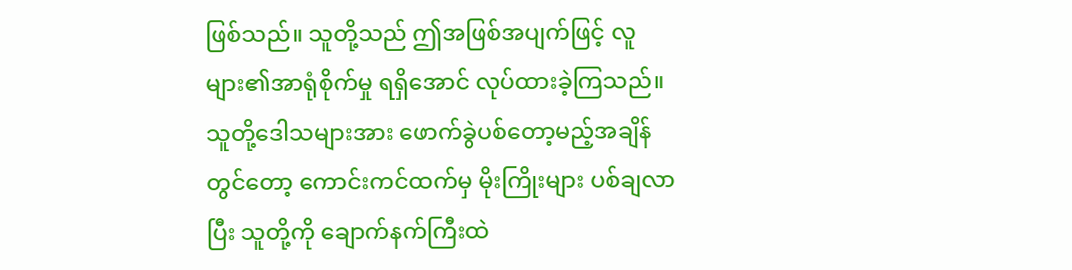ဖြစ်သည်။ သူတို့သည် ဤအဖြစ်အပျက်ဖြင့် လူများ၏အာရုံစိုက်မှု ရရှိအောင် လုပ်ထားခဲ့ကြသည်။ သူတို့ဒေါသများအား ဖောက်ခွဲပစ်တော့မည့်အချိန်တွင်တော့ ကောင်းကင်ထက်မှ မိုးကြိုးများ ပစ်ချလာပြီး သူတို့ကို ချောက်နက်ကြီးထဲ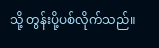သို့ တွန်းပို့ပစ်လိုက်သည်။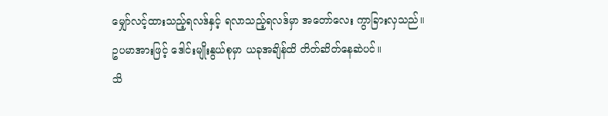မျှော်လင့်ထားသည့်ရလဒ်နှင့် ရလာသည့်ရလဒ်မှာ အတော်လေး ကွာခြားလှသည်။
ဥပမာအားဖြင့် ဒေါင်းမျိုးနွယ်စုမှာ ယခုအချိန်ထိ တိတ်ဆိတ်နေဆဲပင်။
သိ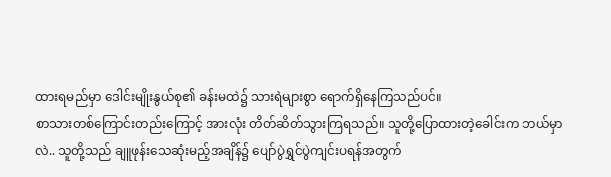ထားရမည်မှာ ဒေါင်းမျိုးနွယ်စု၏ ခန်းမထဲ၌ သားရဲများစွာ ရောက်ရှိနေကြသည်ပင်။
စာသားတစ်ကြောင်းတည်းကြောင့် အားလုံး တိတ်ဆိတ်သွားကြရသည်။ သူတို့ပြောထားတဲ့ခေါင်းက ဘယ်မှာလဲ.. သူတို့သည် ချူဖုန်းသေဆုံးမည့်အချိန်၌ ပျော်ပွဲရွှင်ပွဲကျင်းပရန်အတွက်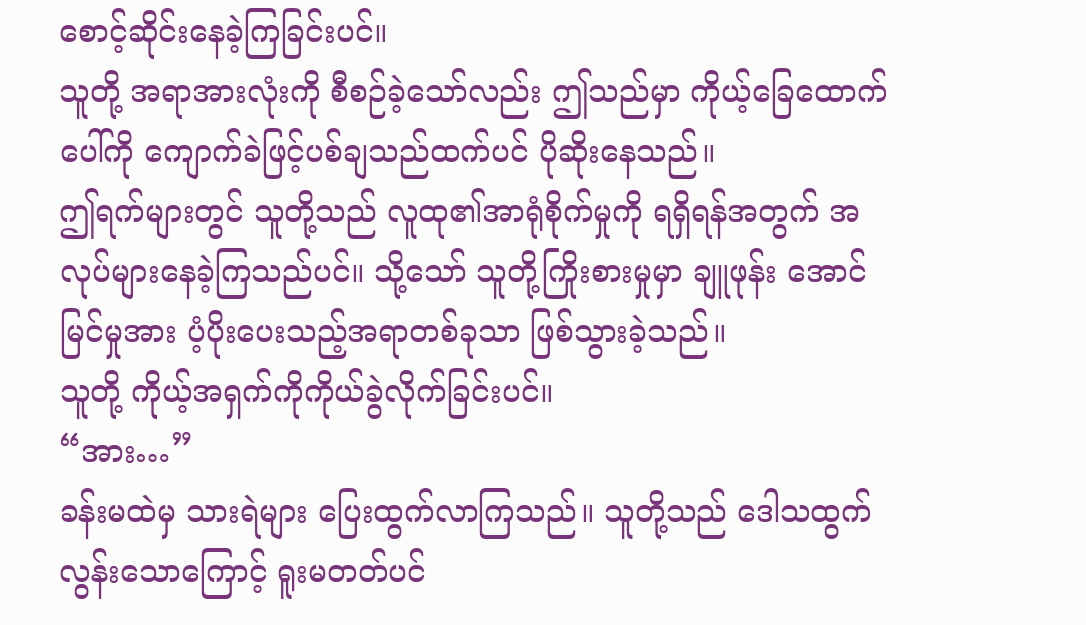စောင့်ဆိုင်းနေခဲ့ကြခြင်းပင်။
သူတို့ အရာအားလုံးကို စီစဉ်ခဲ့သော်လည်း ဤသည်မှာ ကိုယ့်ခြေထောက်ပေါ်ကို ကျောက်ခဲဖြင့်ပစ်ချသည်ထက်ပင် ပိုဆိုးနေသည်။
ဤရက်များတွင် သူတို့သည် လူထု၏အာရုံစိုက်မှုကို ရရှိရန်အတွက် အလုပ်များနေခဲ့ကြသည်ပင်။ သို့သော် သူတို့ကြိုးစားမှုမှာ ချူဖုန်း အောင်မြင်မှုအား ပံ့ပိုးပေးသည့်အရာတစ်ခုသာ ဖြစ်သွားခဲ့သည်။
သူတို့ ကိုယ့်အရှက်ကိုကိုယ်ခွဲလိုက်ခြင်းပင်။
“အား…”
ခန်းမထဲမှ သားရဲများ ပြေးထွက်လာကြသည်။ သူတို့သည် ဒေါသထွက်လွန်းသောကြောင့် ရူးမတတ်ပင်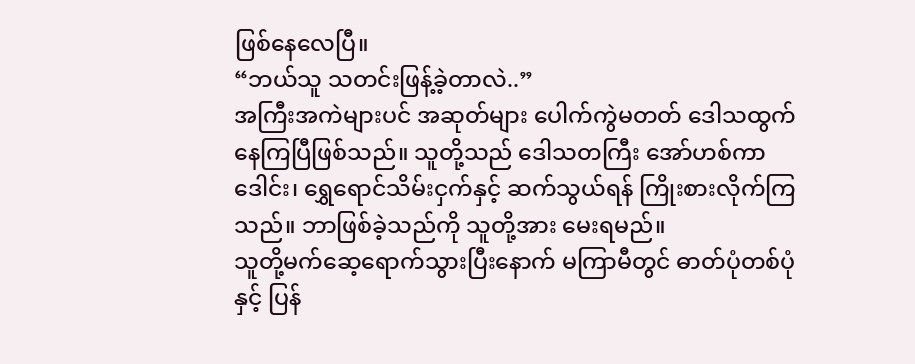ဖြစ်နေလေပြီ။
“ဘယ်သူ သတင်းဖြန့်ခဲ့တာလဲ..”
အကြီးအကဲများပင် အဆုတ်များ ပေါက်ကွဲမတတ် ဒေါသထွက်နေကြပြီဖြစ်သည်။ သူတို့သည် ဒေါသတကြီး အော်ဟစ်ကာ ဒေါင်း၊ ရွှေရောင်သိမ်းငှက်နှင့် ဆက်သွယ်ရန် ကြိုးစားလိုက်ကြသည်။ ဘာဖြစ်ခဲ့သည်ကို သူတို့အား မေးရမည်။
သူတို့မက်ဆေ့ရောက်သွားပြီးနောက် မကြာမီတွင် ဓာတ်ပုံတစ်ပုံနှင့် ပြန်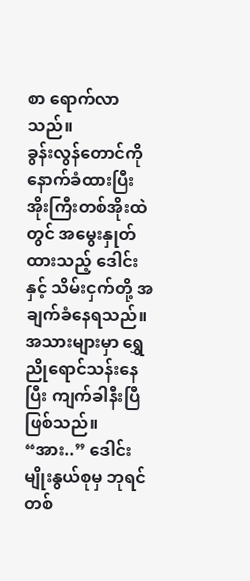စာ ရောက်လာသည်။
ခွန်းလွန်တောင်ကို နောက်ခံထားပြီး အိုးကြီးတစ်အိုးထဲတွင် အမွေးနှုတ်ထားသည့် ဒေါင်းနှင့် သိမ်းငှက်တို့ အချက်ခံနေရသည်။ အသားများမှာ ရွှေညိုရောင်သန်းနေပြီး ကျက်ခါနီးပြီဖြစ်သည်။
“အား..” ဒေါင်းမျိုးနွယ်စုမှ ဘုရင်တစ်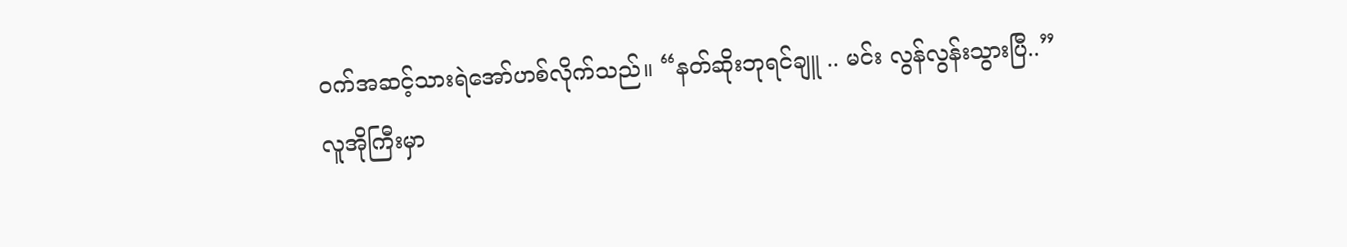ဝက်အဆင့်သားရဲအော်ဟစ်လိုက်သည်။ “နတ်ဆိုးဘုရင်ချူ .. မင်း လွန်လွန်းသွားပြီ..”
လူအိုကြီးမှာ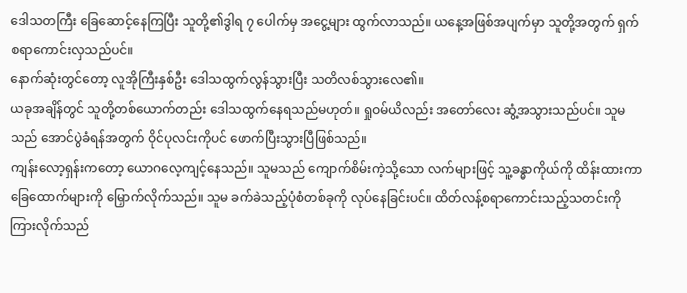ဒေါသတကြီး ခြေဆောင့်နေကြပြီး သူတို့၏ဒွါရ ၇ ပေါက်မှ အငွေ့များ ထွက်လာသည်။ ယနေ့အဖြစ်အပျက်မှာ သူတို့အတွက် ရှက်စရာကောင်းလှသည်ပင်။
နောက်ဆုံးတွင်တော့ လူအိုကြီးနှစ်ဦး ဒေါသထွက်လွန်သွားပြီး သတိလစ်သွားလေ၏။
ယခုအချိန်တွင် သူတို့တစ်ယောက်တည်း ဒေါသထွက်နေရသည်မဟုတ်။ ရှုဝမ်ယိလည်း အတော်လေး ဆွံ့အသွားသည်ပင်။ သူမသည် အောင်ပွဲခံရန်အတွက် ဝိုင်ပုလင်းကိုပင် ဖောက်ပြီးသွားပြီဖြစ်သည်။
ကျန်းလော့ရှန်းကတော့ ယောဂလေ့ကျင့်နေသည်။ သူမသည် ကျောက်စိမ်းကဲ့သို့သော လက်များဖြင့် သူ့ခန္ဓာကိုယ်ကို ထိန်းထားကာ ခြေထောက်များကို မြှောက်လိုက်သည်။ သူမ ခက်ခဲသည့်ပုံစံတစ်ခုကို လုပ်နေခြင်းပင်။ ထိတ်လန့်စရာကောင်းသည့်သတင်းကို ကြားလိုက်သည်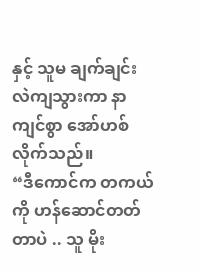နှင့် သူမ ချက်ချင်း လဲကျသွားကာ နာကျင်စွာ အော်ဟစ်လိုက်သည်။
“ဒီကောင်က တကယ်ကို ဟန်ဆောင်တတ်တာပဲ .. သူ မိုး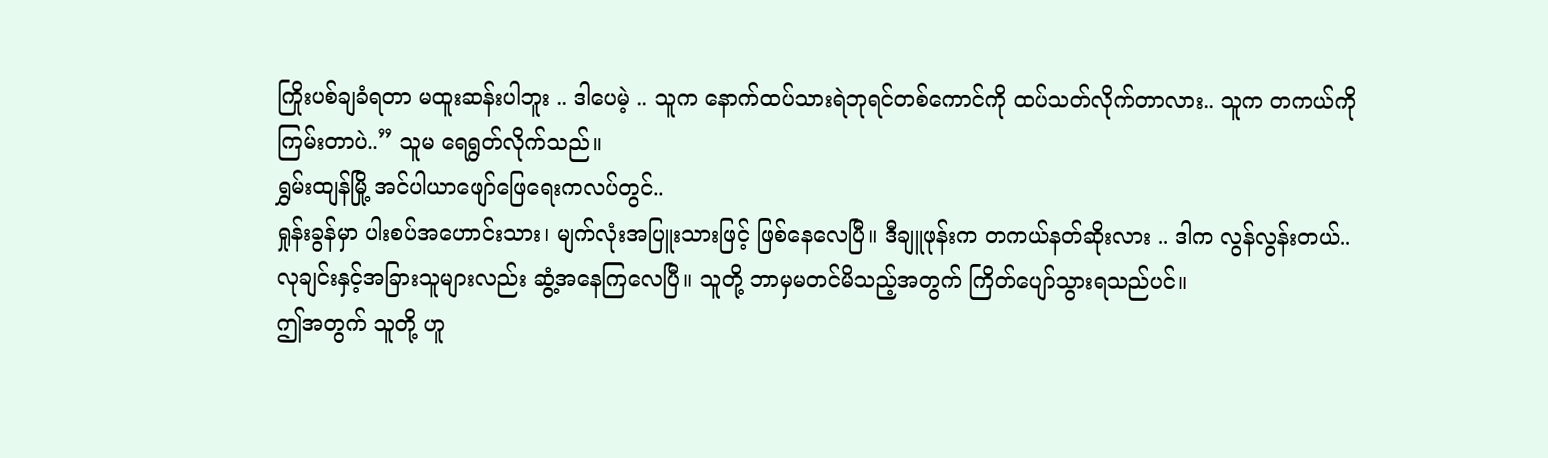ကြိုးပစ်ချခံရတာ မထူးဆန်းပါဘူး .. ဒါပေမဲ့ .. သူက နောက်ထပ်သားရဲဘုရင်တစ်ကောင်ကို ထပ်သတ်လိုက်တာလား.. သူက တကယ်ကို ကြမ်းတာပဲ..” သူမ ရေရွတ်လိုက်သည်။
ရွှမ်းထျန်မြို့ အင်ပါယာဖျော်ဖြေရေးကလပ်တွင်..
ရှုန်းခွန်မှာ ပါးစပ်အဟောင်းသား၊ မျက်လုံးအပြူးသားဖြင့် ဖြစ်နေလေပြီ။ ဒီချူဖုန်းက တကယ်နတ်ဆိုးလား .. ဒါက လွန်လွန်းတယ်..
လုချင်းနှင့်အခြားသူများလည်း ဆွံ့အနေကြလေပြီ။ သူတို့ ဘာမှမတင်မိသည့်အတွက် ကြိတ်ပျော်သွားရသည်ပင်။
ဤအတွက် သူတို့ ဟူ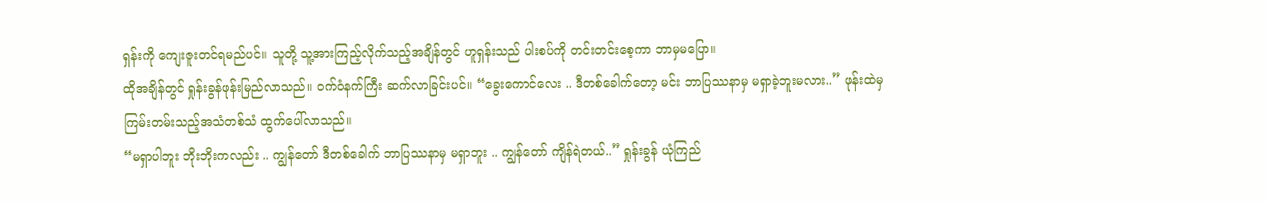ရှန်းကို ကျေးဇူးတင်ရမည်ပင်။ သူတို့ သူ့အားကြည့်လိုက်သည့်အချိန်တွင် ဟူရှန်းသည် ပါးစပ်ကို တင်းတင်းစေ့ကာ ဘာမှမပြော။
ထိုအချိန်တွင် ရှုန်းခွန်ဖုန်းမြည်လာသည်။ ဝက်ဝံနက်ကြီး ဆက်လာခြင်းပင်။ “ခွေးကောင်လေး .. ဒီတစ်ခေါက်တော့ မင်း ဘာပြဿနာမှ မရှာခဲ့ဘူးမလား..” ဖုန်းထဲမှ ကြမ်းတမ်းသည့်အသံတစ်သံ ထွက်ပေါ်လာသည်။
“မရှာပါဘူး ဘိုးဘိုးကလည်း .. ကျွန်တော် ဒီတစ်ခေါက် ဘာပြဿနာမှ မရှာဘူး .. ကျွန်တော် ကျိန်ရဲတယ်..” ရှုန်းခွန် ယုံကြည်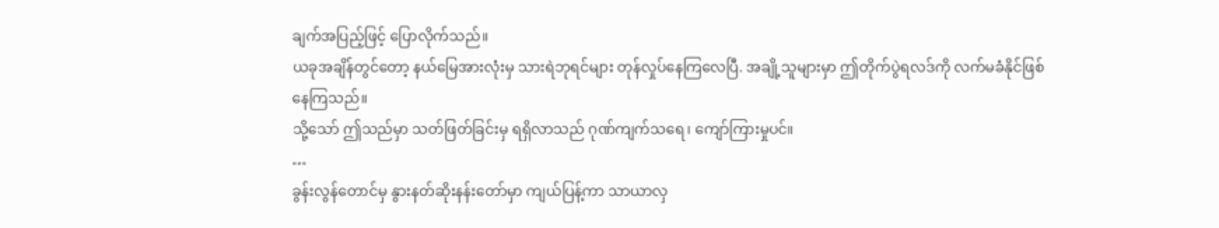ချက်အပြည့်ဖြင့် ပြောလိုက်သည်။
ယခုအချိန်တွင်တော့ နယ်မြေအားလုံးမှ သားရဲဘုရင်များ တုန်လှုပ်နေကြလေပြီ. အချို့သူများမှာ ဤတိုက်ပွဲရလဒ်ကို လက်မခံနိုင်ဖြစ်နေကြသည်။
သို့သော် ဤသည်မှာ သတ်ဖြတ်ခြင်းမှ ရရှိလာသည် ဂုဏ်ကျက်သရေ၊ ကျော်ကြားမှုပင်။
…
ခွန်းလွန်တောင်မှ နွားနတ်ဆိုးနန်းတော်မှာ ကျယ်ပြန့်ကာ သာယာလှ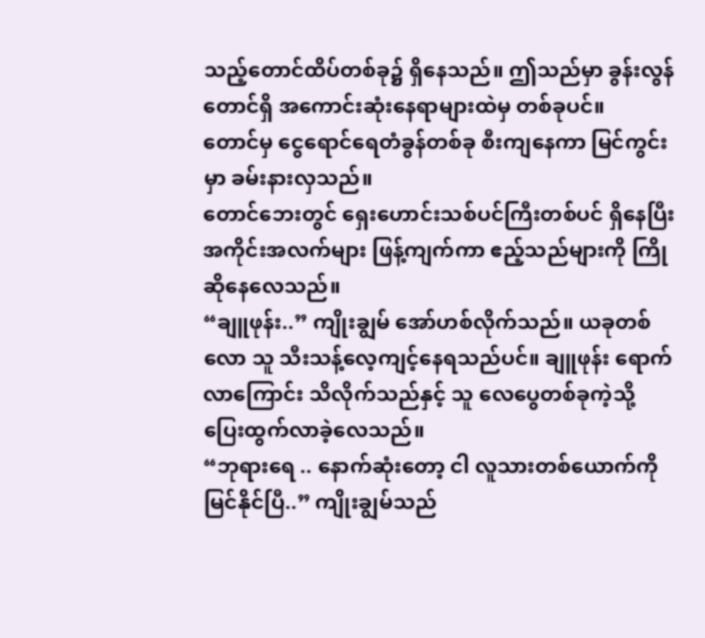သည့်တောင်ထိပ်တစ်ခု၌ ရှိနေသည်။ ဤသည်မှာ ခွန်းလွန်တောင်ရှိ အကောင်းဆုံးနေရာများထဲမှ တစ်ခုပင်။
တောင်မှ ငွေရောင်ရေတံခွန်တစ်ခု စီးကျနေကာ မြင်ကွင်းမှာ ခမ်းနားလှသည်။
တောင်ဘေးတွင် ရှေးဟောင်းသစ်ပင်ကြီးတစ်ပင် ရှိနေပြီး အကိုင်းအလက်များ ဖြန့်ကျက်ကာ ဧည့်သည်များကို ကြိုဆိုနေလေသည်။
“ချူဖုန်း..” ကျိုးချွမ် အော်ဟစ်လိုက်သည်။ ယခုတစ်လော သူ သီးသန့်လေ့ကျင့်နေရသည်ပင်။ ချူဖုန်း ရောက်လာကြောင်း သိလိုက်သည်နှင့် သူ လေပွေတစ်ခုကဲ့သို့ ပြေးထွက်လာခဲ့လေသည်။
“ဘုရားရေ .. နောက်ဆုံးတော့ ငါ လူသားတစ်ယောက်ကို မြင်နိုင်ပြီ..” ကျိုးချွမ်သည်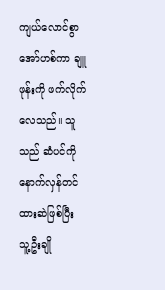ကျယ်လောင်စွာ အော်ဟစ်ကာ ချူဖုန်းကို ဖက်လိုက်လေသည်။ သူသည် ဆံပင်ကို နောက်လှန်တင်ထားဆဲဖြစ်ပြီး သူ့ဦးချို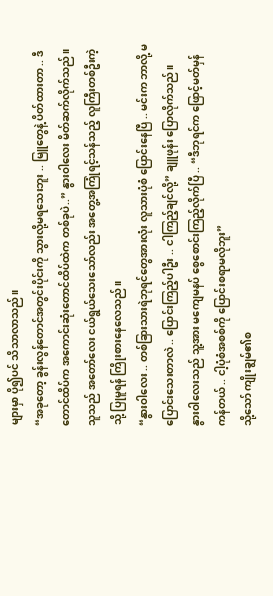များမှာ ပို၍ပင် သိသာလာသည်။
“အခုတော့ ခွန်းလွန်တောင်အတွင်းပိုင်းကို သွားလို့မရသေးဘူး .. မြူတွေနဲ့ ပိတ်ထားတာ .. ဒီတောင်ထိပ်က အကောင်းဆုံးတောင်ထိပ်ထဲက တစ်ခုပဲ..” နွားဝါလေး မိတ်ဆက်လိုက်သည်။
သူသည် အတော်လေး ငယ်ရွယ်သေးသော်လည်း အတွေ့အကြုံရင့်သန်သည့် လူကြီးတစ်ဦးကဲ့သို့ ပြုမူရန် ကြိုးစားနေလေသည်။
“နွားဝါလေး .. တစ်ခြားသားရဲဘုရင်တွေအားလုံး လူသားပုံစံ ပြောင်းနေပြီ .. မင်းက ဘာလို့ မပြောင်းသေးတာလဲ .. ပြောင်းကြည့်ပါဦး .. ငါကြည့်ချင်လို့” ချူဖုန်း ပြောလိုက်သည်။
နွားဝါလေးသည် သူ့အား မကျေမနပ် စွေစောင်းကြည့်လိုက်ပြီ .. “ဒီဘုရင်က ဖြောင့်မတ်မှန်ကန်တယ် .. ငါ့ပုံစံအစစ်ကို ပြောင်းစရာမလိုဘူး”
သို့သော် ကျိုးချွမ်၏စ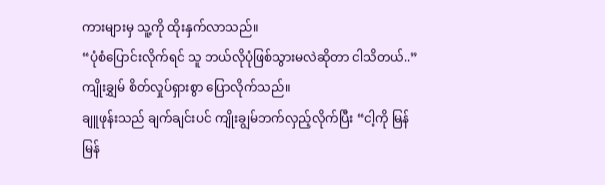ကားများမှ သူ့ကို ထိုးနှက်လာသည်။
“ပုံစံပြောင်းလိုက်ရင် သူ ဘယ်လိုပုံဖြစ်သွားမလဲဆိုတာ ငါသိတယ်..” ကျိုးချွှမ် စိတ်လှုပ်ရှားစွာ ပြောလိုက်သည်။
ချူဖုန်းသည် ချက်ချင်းပင် ကျိုးချွမ်ဘက်လှည့်လိုက်ပြီး “ငါ့ကို မြန်မြန်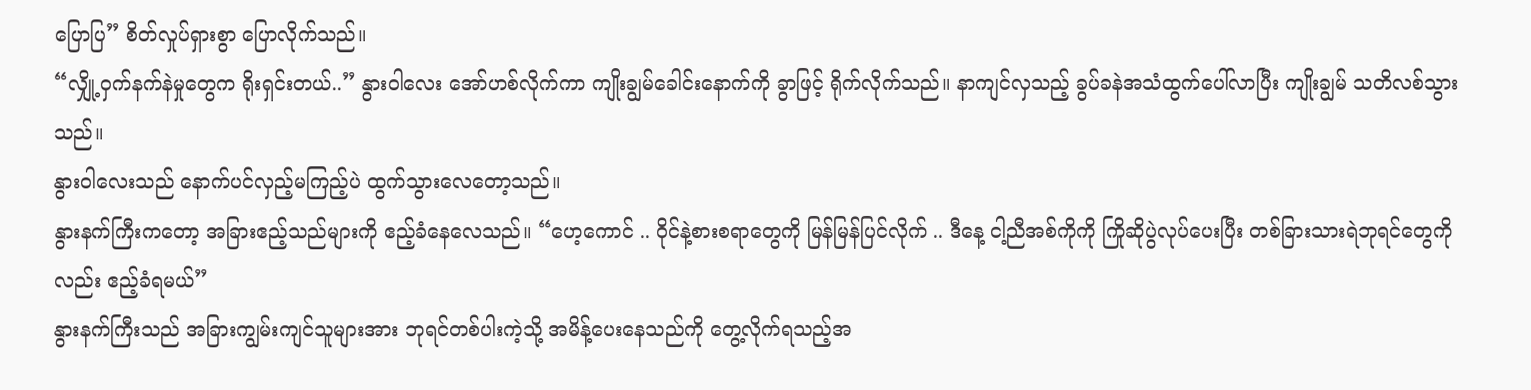ပြောပြ” စိတ်လှုပ်ရှားစွာ ပြောလိုက်သည်။
“လျှို့ဝှက်နက်နဲမှုတွေက ရိုးရှင်းတယ်..” နွားဝါလေး အော်ဟစ်လိုက်ကာ ကျိုးချွမ်ခေါင်းနောက်ကို ခွာဖြင့် ရိုက်လိုက်သည်။ နာကျင်လှသည့် ခွပ်ခနဲအသံထွက်ပေါ်လာပြီး ကျိုးချွမ် သတိလစ်သွားသည်။
နွားဝါလေးသည် နောက်ပင်လှည့်မကြည့်ပဲ ထွက်သွားလေတော့သည်။
နွားနက်ကြီးကတော့ အခြားဧည့်သည်များကို ဧည့်ခံနေလေသည်။ “ဟေ့ကောင် .. ဝိုင်နဲ့စားစရာတွေကို မြန်မြန်ပြင်လိုက် .. ဒီနေ့ ငါ့ညီအစ်ကိုကို ကြိုဆိုပွဲလုပ်ပေးပြီး တစ်ခြားသားရဲဘုရင်တွေကိုလည်း ဧည့်ခံရမယ်”
နွားနက်ကြီးသည် အခြားကျွမ်းကျင်သူများအား ဘုရင်တစ်ပါးကဲ့သို့ အမိန့်ပေးနေသည်ကို တွေ့လိုက်ရသည့်အ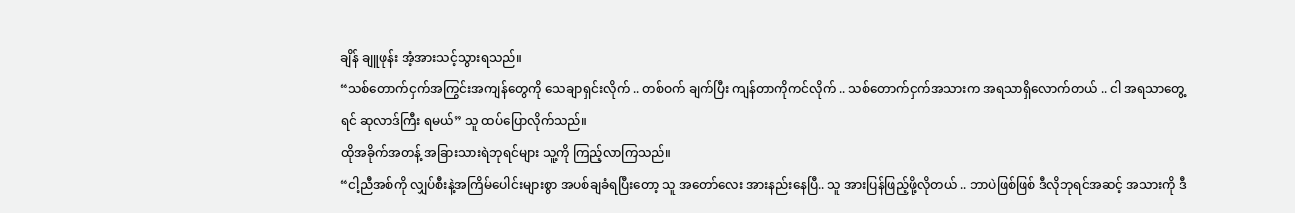ချိန် ချူဖုန်း အံ့အားသင့်သွားရသည်။
“သစ်တောက်ငှက်အကြွင်းအကျန်တွေကို သေချာရှင်းလိုက် .. တစ်ဝက် ချက်ပြီး ကျန်တာကိုကင်လိုက် .. သစ်တောက်ငှက်အသားက အရသာရှိလောက်တယ် .. ငါ အရသာတွေ့ရင် ဆုလာဒ်ကြီး ရမယ်” သူ ထပ်ပြောလိုက်သည်။
ထိုအခိုက်အတန့် အခြားသားရဲဘုရင်များ သူ့ကို ကြည့်လာကြသည်။
“ငါ့ညီအစ်ကို လျှပ်စီးနဲ့အကြိမ်ပေါင်းများစွာ အပစ်ချခံရပြီးတော့ သူ အတော်လေး အားနည်းနေပြီ.. သူ အားပြန်ဖြည့်ဖို့လိုတယ် .. ဘာပဲဖြစ်ဖြစ် ဒီလိုဘုရင်အဆင့် အသားကို ဒီ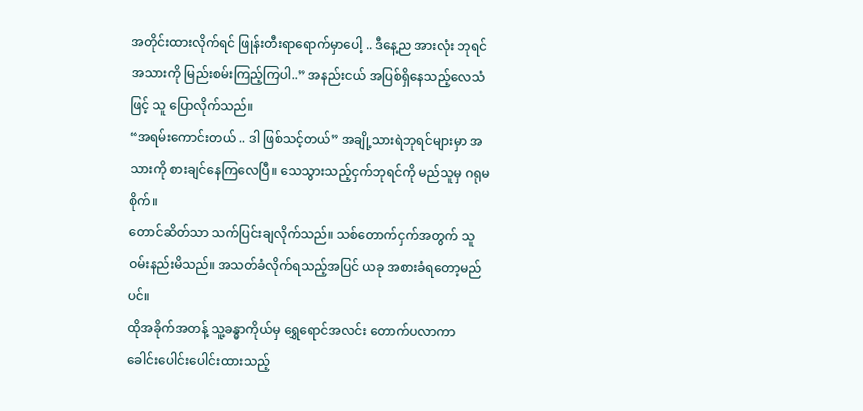အတိုင်းထားလိုက်ရင် ဖြုန်းတီးရာရောက်မှာပေါ့ .. ဒီနေ့ည အားလုံး ဘုရင်အသားကို မြည်းစမ်းကြည့်ကြပါ..” အနည်းငယ် အပြစ်ရှိနေသည့်လေသံဖြင့် သူ ပြောလိုက်သည်။
“အရမ်းကောင်းတယ် .. ဒါ ဖြစ်သင့်တယ်” အချို့သားရဲဘုရင်များမှာ အသားကို စားချင်နေကြလေပြီ။ သေသွားသည့်ငှက်ဘုရင်ကို မည်သူမှ ဂရုမစိုက်။
တောင်ဆိတ်သာ သက်ပြင်းချလိုက်သည်။ သစ်တောက်ငှက်အတွက် သူ ဝမ်းနည်းမိသည်။ အသတ်ခံလိုက်ရသည့်အပြင် ယခု အစားခံရတော့မည်ပင်။
ထိုအခိုက်အတန့် သူ့ခန္ဓာကိုယ်မှ ရွှေရောင်အလင်း တောက်ပလာကာ ခေါင်းပေါင်းပေါင်းထားသည့်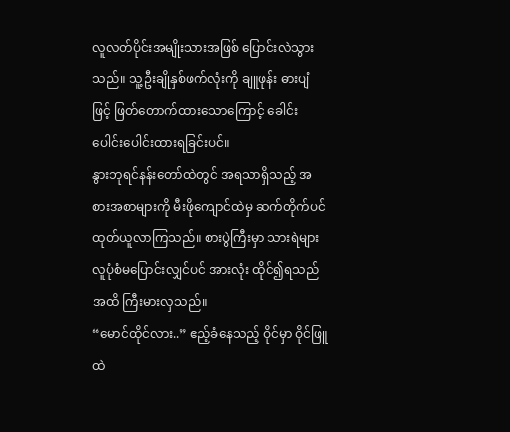လူလတ်ပိုင်းအမျိုးသားအဖြစ် ပြောင်းလဲသွားသည်။ သူ့ဦးချိုနှစ်ဖက်လုံးကို ချူဖုန်း ဓားပျံဖြင့် ဖြတ်တောက်ထားသောကြောင့် ခေါင်းပေါင်းပေါင်းထားရခြင်းပင်။
နွားဘုရင်နန်းတော်ထဲတွင် အရသာရှိသည့် အစားအစာများကို မီးဖိုကျောင်ထဲမှ ဆက်တိုက်ပင် ထုတ်ယူလာကြသည်။ စားပွဲကြီးမှာ သားရဲများ လူပုံစံမပြောင်းလျှင်ပင် အားလုံး ထိုင်၍ရသည်အထိ ကြီးမားလှသည်။
“မောင်ထိုင်လား..” ဧည့်ခံနေသည့် ဝိုင်မှာ ဝိုင်ဖြူထဲ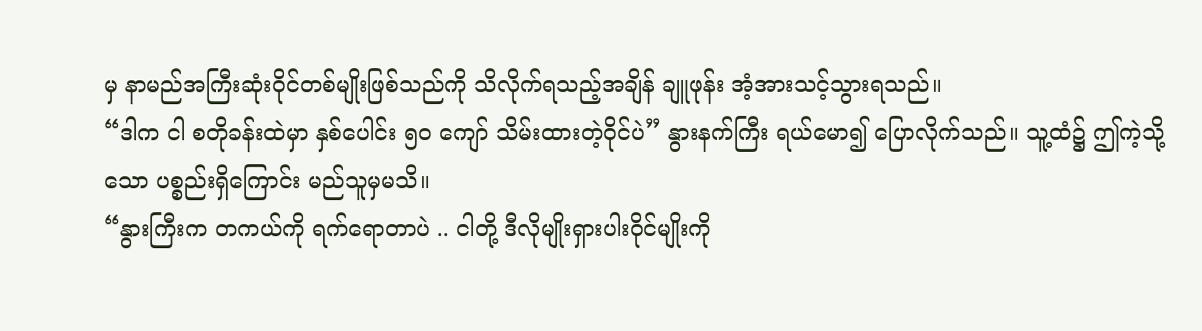မှ နာမည်အကြီးဆုံးဝိုင်တစ်မျိုးဖြစ်သည်ကို သိလိုက်ရသည့်အချိန် ချူဖုန်း အံ့အားသင့်သွားရသည်။
“ဒါက ငါ စတိုခန်းထဲမှာ နှစ်ပေါင်း ၅၀ ကျော် သိမ်းထားတဲ့ဝိုင်ပဲ” နွားနက်ကြီး ရယ်မော၍ ပြောလိုက်သည်။ သူ့ထံ၌ ဤကဲ့သို့သော ပစ္စည်းရှိကြောင်း မည်သူမှမသိ။
“နွားကြီးက တကယ်ကို ရက်ရောတာပဲ .. ငါတို့ ဒီလိုမျိုးရှားပါးဝိုင်မျိုးကို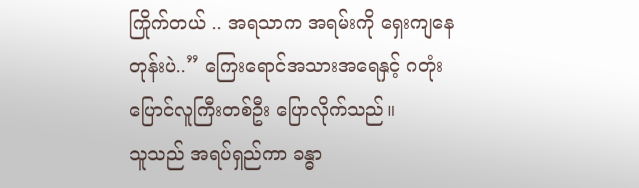ကြိုက်တယ် .. အရသာက အရမ်းကို ရှေးကျနေတုန်းပဲ..” ကြေးရောင်အသားအရေနှင့် ဂတုံးပြောင်လူကြီးတစ်ဦး ပြောလိုက်သည်။
သူသည် အရပ်ရှည်ကာ ခန္ဓာ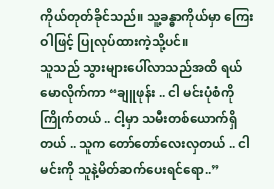ကိုယ်တုတ်ခိုင်သည်။ သူ့ခန္ဓာကိုယ်မှာ ကြေးဝါဖြင့် ပြုလုပ်ထားကဲ့သို့ပင်။
သူသည် သွားများပေါ်လာသည်အထိ ရယ်မောလိုက်ကာ “ချူဖုန်း .. ငါ မင်းပုံစံကို ကြိုက်တယ် .. ငါ့မှာ သမီးတစ်ယောက်ရှိတယ် .. သူက တော်တော်လေးလှတယ် .. ငါ မင်းကို သူနဲ့မိတ်ဆက်ပေးရင်ရော..”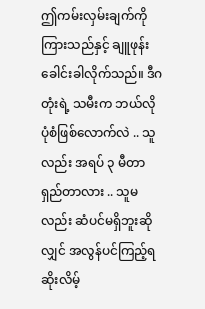ဤကမ်းလှမ်းချက်ကို ကြားသည်နှင့် ချူဖုန်း ခေါင်းခါလိုက်သည်။ ဒီဂတုံးရဲ့ သမီးက ဘယ်လိုပုံစံဖြစ်လောက်လဲ .. သူလည်း အရပ် ၃ မီတာရှည်တာလား .. သူမလည်း ဆံပင်မရှိဘူးဆိုလျှင် အလွန်ပင်ကြည့်ရဆိုးလိမ့်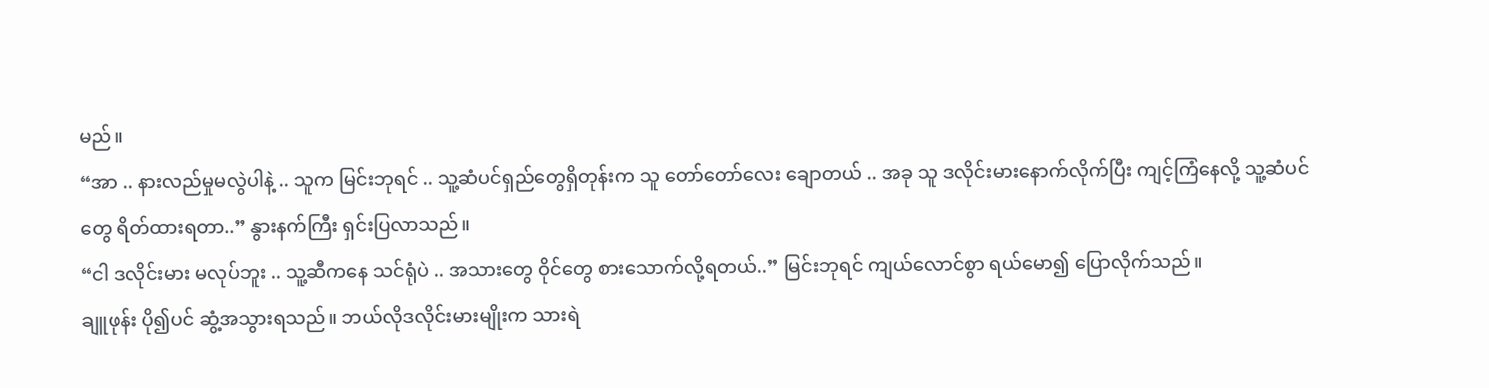မည်။
“အာ .. နားလည်မှုမလွဲပါနဲ့ .. သူက မြင်းဘုရင် .. သူ့ဆံပင်ရှည်တွေရှိတုန်းက သူ တော်တော်လေး ချောတယ် .. အခု သူ ဒလိုင်းမားနောက်လိုက်ပြီး ကျင့်ကြံနေလို့ သူ့ဆံပင်တွေ ရိတ်ထားရတာ..” နွားနက်ကြီး ရှင်းပြလာသည်။
“ငါ ဒလိုင်းမား မလုပ်ဘူး .. သူ့ဆီကနေ သင်ရုံပဲ .. အသားတွေ ဝိုင်တွေ စားသောက်လို့ရတယ်..” မြင်းဘုရင် ကျယ်လောင်စွာ ရယ်မော၍ ပြောလိုက်သည်။
ချူဖုန်း ပို၍ပင် ဆွံ့အသွားရသည်။ ဘယ်လိုဒလိုင်းမားမျိုးက သားရဲ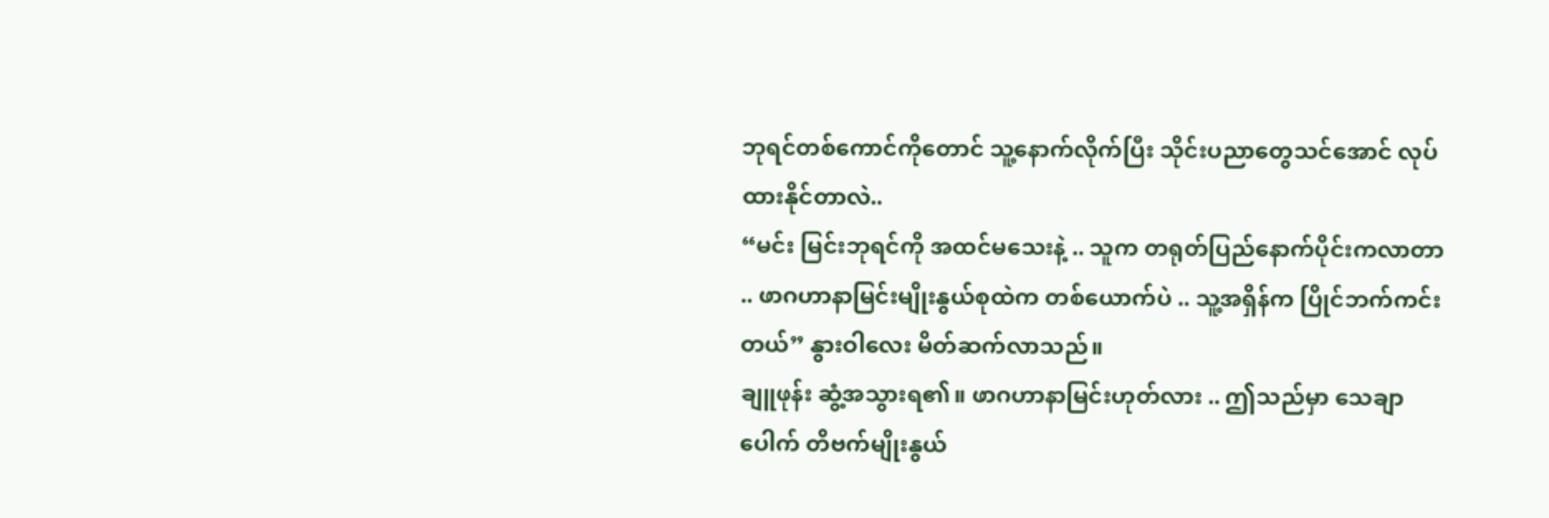ဘုရင်တစ်ကောင်ကိုတောင် သူ့နောက်လိုက်ပြီး သိုင်းပညာတွေသင်အောင် လုပ်ထားနိုင်တာလဲ..
“မင်း မြင်းဘုရင်ကို အထင်မသေးနဲ့ .. သူက တရုတ်ပြည်နောက်ပိုင်းကလာတာ .. ဖာဂဟာနာမြင်းမျိုးနွယ်စုထဲက တစ်ယောက်ပဲ .. သူ့အရှိန်က ပြိုင်ဘက်ကင်းတယ်” နွားဝါလေး မိတ်ဆက်လာသည်။
ချူဖုန်း ဆွံ့အသွားရ၏။ ဖာဂဟာနာမြင်းဟုတ်လား .. ဤသည်မှာ သေချာပေါက် တိဗက်မျိုးနွယ်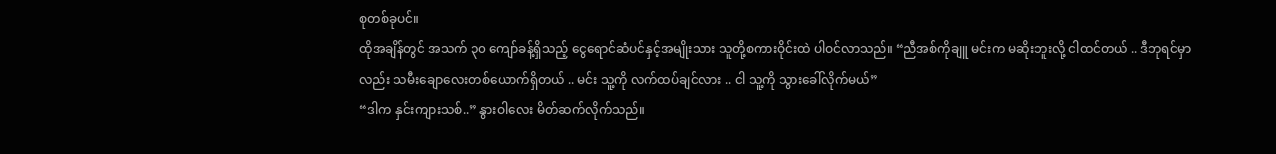စုတစ်ခုပင်။
ထိုအချိန်တွင် အသက် ၃၀ ကျော်ခန့်ရှိသည့် ငွေရောင်ဆံပင်နှင့်အမျိုးသား သူတို့စကားဝိုင်းထဲ ပါဝင်လာသည်။ “ညီအစ်ကိုချူ မင်းက မဆိုးဘူးလို့ ငါထင်တယ် .. ဒီဘုရင်မှာလည်း သမီးချောလေးတစ်ယောက်ရှိတယ် .. မင်း သူ့ကို လက်ထပ်ချင်လား .. ငါ သူ့ကို သွားခေါ်လိုက်မယ်”
“ဒါက နှင်းကျားသစ်..” နွားဝါလေး မိတ်ဆက်လိုက်သည်။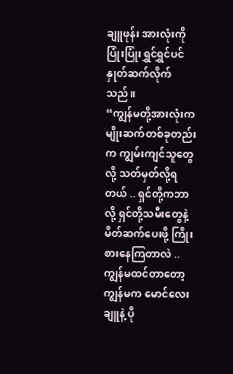ချူဖုန်း အားလုံးကို ပြုံးပြုံးရွှင်ရွှင်ပင် နှုတ်ဆက်လိုက်သည်။
“ကျွန်မတို့အားလုံးက မျိုးဆက်တစ်ခုတည်းက ကျွမ်းကျင်သူတွေလို့ သတ်မှတ်လို့ရတယ် .. ရှင်တို့ကဘာလို့ ရှင်တို့သမီးတွေနဲ့ မိတ်ဆက်ပေးဖို့ ကြိုးစားနေကြတာလဲ .. ကျွန်မထင်တာတော့ ကျွန်မက မောင်လေးချူနဲ့ ပို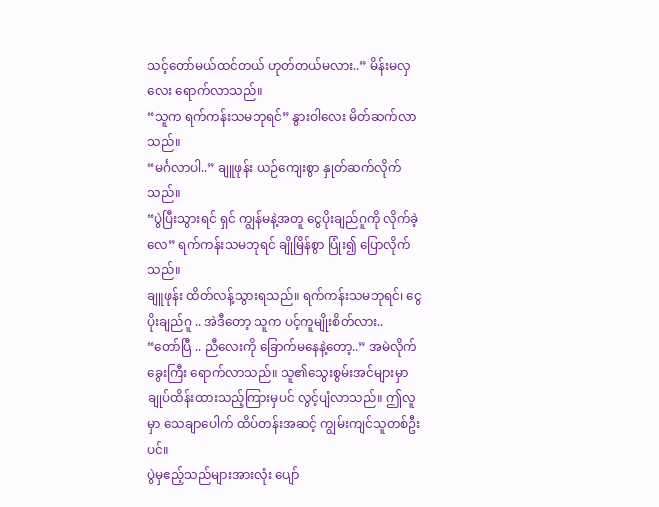သင့်တော်မယ်ထင်တယ် ဟုတ်တယ်မလား..” မိန်းမလှလေး ရောက်လာသည်။
“သူက ရက်ကန်းသမဘုရင်” နွားဝါလေး မိတ်ဆက်လာသည်။
“မင်္ဂလာပါ..” ချူဖုန်း ယဉ်ကျေးစွာ နှုတ်ဆက်လိုက်သည်။
“ပွဲပြီးသွားရင် ရှင် ကျွန်မနဲ့အတူ ငွေပိုးချည်ဂူကို လိုက်ခဲ့လေ” ရက်ကန်းသမဘုရင် ချိုမြိန်စွာ ပြုံး၍ ပြောလိုက်သည်။
ချူဖုန်း ထိတ်လန့်သွားရသည်။ ရက်ကန်းသမဘုရင်၊ ငွေပိုးချည်ဂူ .. အဲဒီတော့ သူက ပင့်ကူမျိုးစိတ်လား..
“တော်ပြီ .. ညီလေးကို ခြောက်မနေနဲ့တော့..” အမဲလိုက်ခွေးကြီး ရောက်လာသည်။ သူ၏သွေးစွမ်းအင်များမှာ ချုပ်ထိန်းထားသည့်ကြားမှပင် လွင့်ပျံလာသည်။ ဤလူမှာ သေချာပေါက် ထိပ်တန်းအဆင့် ကျွမ်းကျင်သူတစ်ဦးပင်။
ပွဲမှဧည့်သည်များအားလုံး ပျော်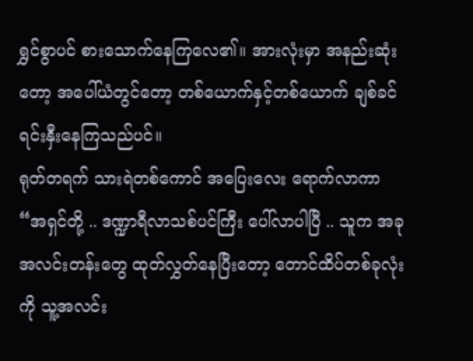ရွှင်စွာပင် စားသောက်နေကြလေ၏။ အားလုံးမှာ အနည်းဆုံးတော့ အပေါ်ယံတွင်တော့ တစ်ယောက်နှင့်တစ်ယောက် ချစ်ခင်ရင်းနှီးနေကြသည်ပင်။
ရုတ်တရက် သားရဲတစ်ကောင် အပြေးလေး ရောက်လာကာ “အရှင်တို့ .. ဒဏ္ဍာရီလာသစ်ပင်ကြီး ပေါ်လာပါပြီ .. သူက အခု အလင်းတန်းတွေ ထုတ်လွှတ်နေပြီးတော့ တောင်ထိပ်တစ်ခုလုံးကို သူ့အလင်း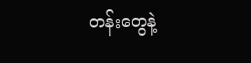တန်းတွေနဲ့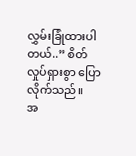လွှမ်းခြုံထားပါတယ်..” စိတ်လှုပ်ရှားစွာ ပြောလိုက်သည်။
အ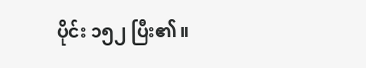ပိုင်း ၁၅၂ ပြီး၏။